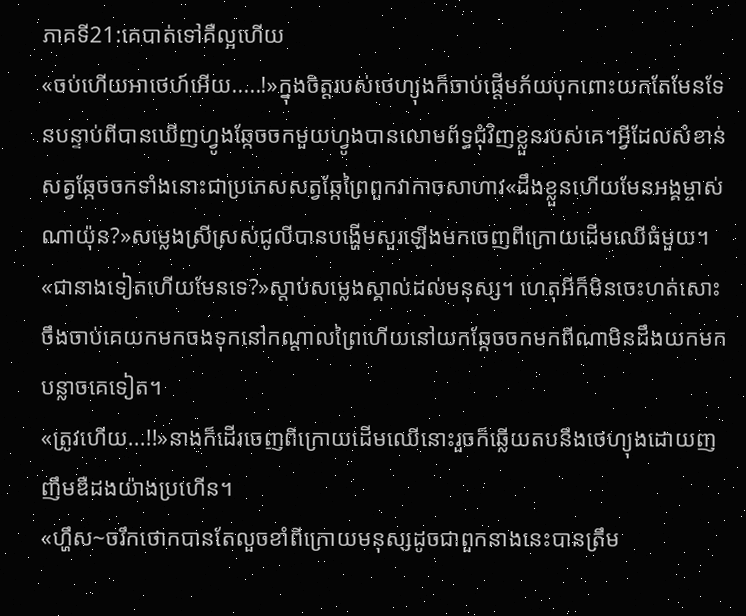ភាគទី21:គេបាត់ទៅគឺល្អហើយ
«ចប់ហើយអាថេហ៍អើយ.....!»ក្នុងចិត្តរបស់ថេហ្យុងក៏ចាប់ផ្តើមភ័យបុកពោះយកតែមែនទែនបន្ទាប់ពីបានឃើញហ្វូងឆ្កែចចកមួយហ្វូងបានលោមព័ទ្ធជុំវិញខ្លួនរបស់គេ។អ្វីដែលសំខាន់សត្វឆ្កែចចកទាំងនោះជាប្រភេសសត្វឆ្កែព្រៃពួកវាកាចសាហាវ«ដឹងខ្លួនហើយមែនអង្គម្ចាស់ណាយ៉ុន?»សម្លេងស្រីស្រស់ជូលីបានបង្ហើមសួរឡើងមកចេញពីក្រោយដើមឈើធំមួយ។
«ជានាងទៀតហើយមែនទេ?»ស្តាប់សម្លេងស្គាល់ដល់មនុស្ស។ ហេតុអីក៏មិនចេះហត់សោះចឹងចាប់គេយកមកចងទុកនៅកណ្តាលព្រៃហើយនៅយកឆ្កែចចកមកពីណាមិនដឹងយកមកបន្លាចគេទៀត។
«ត្រូវហើយ...!!»នាងក៏ដើរចេញពីក្រោយដើមឈើនោះរួចក៏ឆ្លើយតបនឹងថេហ្យុងដោយញញឹមឌឺដងយ៉ាងប្រហើន។
«ហ្ហឹស~ចរឹកថោកបានតែលួចខាំពីក្រោយមនុស្សដូចជាពួកនាងនេះបានត្រឹម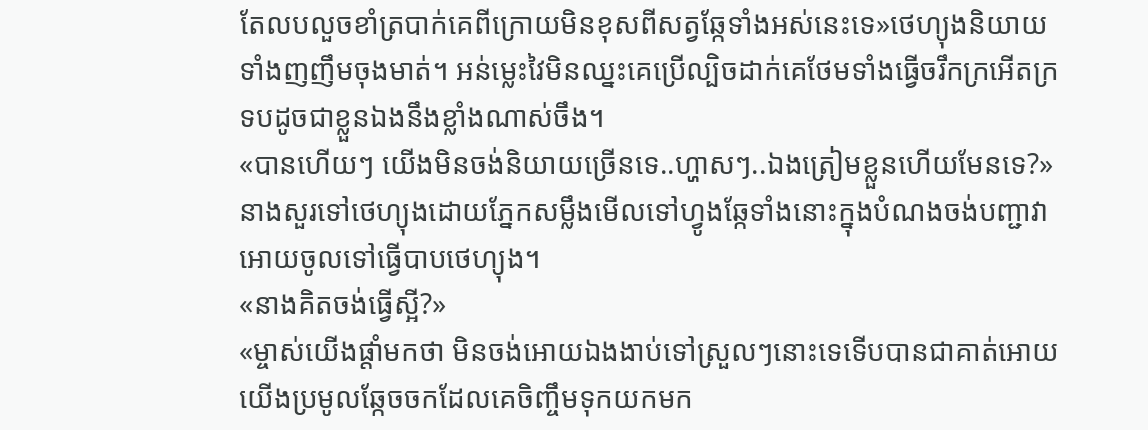តែលបលួចខាំត្របាក់គេពីក្រោយមិនខុសពីសត្វឆ្កែទាំងអស់នេះទេ»ថេហ្យុងនិយាយទាំងញញឹមចុងមាត់។ អន់ម្លេះវៃមិនឈ្នះគេប្រើល្បិចដាក់គេថែមទាំងធ្វើចរឹកក្រអើតក្រទបដូចជាខ្លួនឯងនឹងខ្លាំងណាស់ចឹង។
«បានហើយៗ យើងមិនចង់និយាយច្រើនទេ..ហ្ហាសៗ..ឯងត្រៀមខ្លួនហើយមែនទេ?»នាងសួរទៅថេហ្យុងដោយភ្នែកសម្លឹងមើលទៅហ្វូងឆ្កែទាំងនោះក្នុងបំណងចង់បញ្ជាវាអោយចូលទៅធ្វើបាបថេហ្យុង។
«នាងគិតចង់ធ្វើស្អី?»
«ម្ចាស់យើងផ្តាំមកថា មិនចង់អោយឯងងាប់ទៅស្រួលៗនោះទេទើបបានជាគាត់អោយយើងប្រមូលឆ្កែចចកដែលគេចិញ្ចឹមទុកយកមក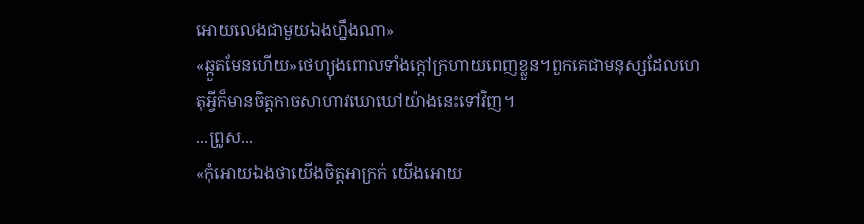អោយលេងជាមួយឯងហ្នឹងណា»
«ឆ្កួតមែនហើយ»ថេហ្យុងពោលទាំងក្តៅក្រហាយពេញខ្លួន។ពួកគេជាមនុស្សដែលហេតុអ្វីក៏មានចិត្តកាចសាហាវឃោឃៅយ៉ាងនេះទៅវិញ។
...ព្រូស...
«កុំអោយឯងថាយើងចិត្តអាក្រក់ យើងអោយ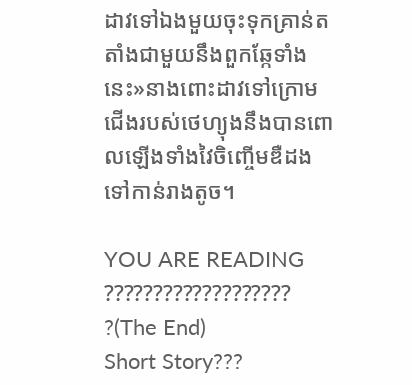ដាវទៅឯងមួយចុះទុកគ្រាន់តតាំងជាមួយនឹងពួកឆ្កែទាំងនេះ»នាងពោះដាវទៅក្រោមជើងរបស់ថេហ្យុងនឹងបានពោលឡើងទាំងវៃចិញ្ចើមឌឺដងទៅកាន់រាងតូច។

YOU ARE READING
??????????????????? ?(The End)
Short Story???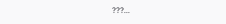???...